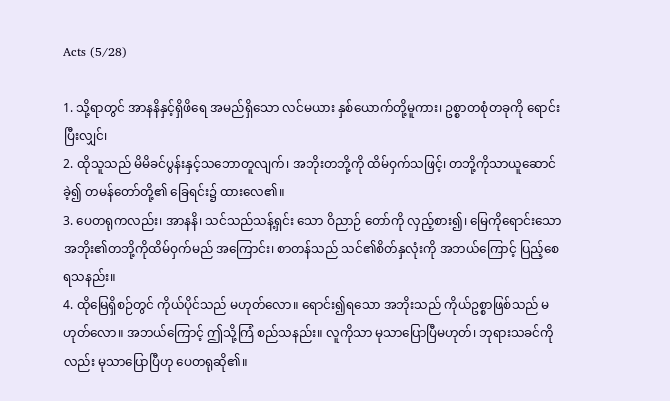Acts (5/28)

1. သို့ရာတွင် အာနနိနှင့်ရှိဖိရေ အမည်ရှိသော လင်မယား နှစ်ယောက်တို့မူကား၊ ဥစ္စာတစုံတခုကို ရောင်း ပြီးလျှင်၊
2. ထိုသူသည် မိမိခင်ပွန်းနှင့်သဘောတူလျက်၊ အဘိုးတဘို့ကို ထိမ်ဝှက်သဖြင့်၊ တဘို့ကိုသာယူဆောင်ခဲ့၍ တမန်တော်တို့၏ ခြေရင်း၌ ထားလေ၏။
3. ပေတရုကလည်း၊ အာနနိ၊ သင်သည်သန့်ရှင်း သော ဝိညာဉ် တော်ကို လှည့်စား၍၊ မြေကိုရောင်းသော အဘိုး၏တဘို့ကိုထိမ်ဝှက်မည် အကြောင်း၊ စာတန်သည် သင်၏စိတ်နှလုံးကို အဘယ်ကြောင့် ပြည့်စေ ရသနည်း။
4. ထိုမြေရှိစဉ်တွင် ကိုယ်ပိုင်သည် မဟုတ်လော။ ရောင်း၍ရသော အဘိုးသည် ကိုယ်ဥစ္စာဖြစ်သည် မဟုတ်လော။ အဘယ်ကြောင့် ဤသို့ကြံ စည်သနည်း။ လူကိုသာ မုသာပြောပြီမဟုတ်၊ ဘုရားသခင်ကိုလည်း မုသာပြောပြီဟု ပေတရုဆို၏။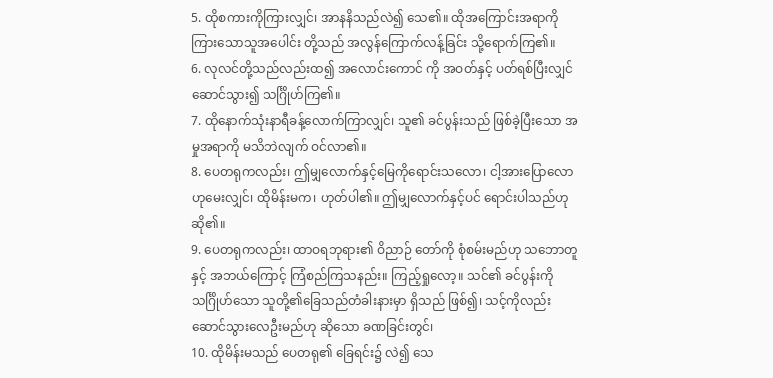5. ထိုစကားကိုကြားလျှင်၊ အာနနိသည်လဲ၍ သေ၏။ ထိုအကြောင်းအရာကို ကြားသောသူအပေါင်း တို့သည် အလွန်ကြောက်လန့်ခြင်း သို့ရောက်ကြ၏။
6. လုလင်တို့သည်လည်းထ၍ အလောင်းကောင် ကို အဝတ်နှင့် ပတ်ရစ်ပြီးလျှင် ဆောင်သွား၍ သင်္ဂြိုဟ်ကြ၏။
7. ထိုနောက်သုံးနာရီခန့်လောက်ကြာလျှင်၊ သူ၏ ခင်ပွန်းသည် ဖြစ်ခဲ့ပြီးသော အမှုအရာကို မသိဘဲလျက် ဝင်လာ၏။
8. ပေတရုကလည်း၊ ဤမျှလောက်နှင့်မြေကိုရောင်းသလော၊ ငါ့အားပြောလောဟုမေးလျှင်၊ ထိုမိန်းမက၊ ဟုတ်ပါ၏။ ဤမျှလောက်နှင့်ပင် ရောင်းပါသည်ဟုဆို၏။
9. ပေတရုကလည်း၊ ထာဝရဘုရား၏ ဝိညာဉ် တော်ကို စုံစမ်းမည်ဟု သဘောတူနှင့် အဘယ်ကြောင့် ကြံစည်ကြသနည်း။ ကြည့်ရှုလော့။ သင်၏ ခင်ပွန်းကို သင်္ဂြိုဟ်သော သူတို့၏ခြေသည်တံခါးနားမှာ ရှိသည် ဖြစ်၍၊ သင့်ကိုလည်းဆောင်သွားလေဦးမည်ဟု ဆိုသော ခဏခြင်းတွင်၊
10. ထိုမိန်းမသည် ပေတရု၏ ခြေရင်း၌ လဲ၍ သေ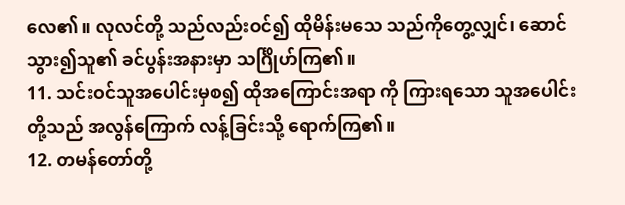လေ၏။ လုလင်တို့ သည်လည်းဝင်၍ ထိုမိန်းမသေ သည်ကိုတွေ့လျှင်၊ ဆောင်သွား၍သူ၏ ခင်ပွန်းအနားမှာ သင်္ဂြိုဟ်ကြ၏။
11. သင်းဝင်သူအပေါင်းမှစ၍ ထိုအကြောင်းအရာ ကို ကြားရသော သူအပေါင်းတို့သည် အလွန်ကြောက် လန့်ခြင်းသို့ ရောက်ကြ၏။
12. တမန်တော်တို့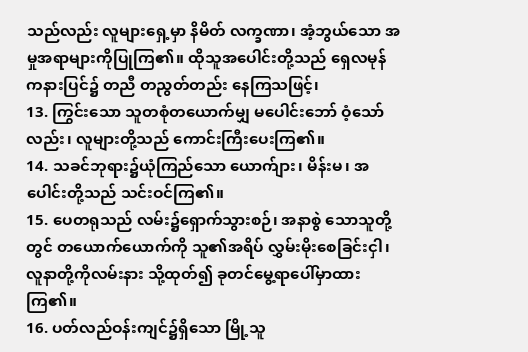သည်လည်း လူများရှေ့မှာ နိမိတ် လက္ခဏာ၊ အံ့ဘွယ်သော အမှုအရာများကိုပြုကြ၏။ ထိုသူအပေါင်းတို့သည် ရှေလမုန်ကနားပြင်၌ တညီ တညွတ်တည်း နေကြသဖြင့်၊
13. ကြွင်းသော သူတစုံတယောက်မျှ မပေါင်းဘော် ဝံ့သော်လည်း၊ လူများတို့သည် ကောင်းကြီးပေးကြ၏။
14. သခင်ဘုရား၌ယုံကြည်သော ယောက်ျား၊ မိန်းမ၊ အပေါင်းတို့သည် သင်းဝင်ကြ၏။
15. ပေတရုသည် လမ်း၌ရှောက်သွားစဉ်၊ အနာစွဲ သောသူတို့တွင် တယောက်ယောက်ကို သူ၏အရိပ် လွှမ်းမိုးစေခြင်းငှါ၊ လူနာတို့ကိုလမ်းနား သို့ထုတ်၍ ခုတင်မွေ့ရာပေါ်မှာထားကြ၏။
16. ပတ်လည်ဝန်းကျင်၌ရှိသော မြို့သူ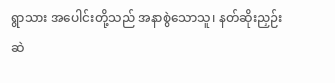ရွာသား အပေါင်းတို့သည် အနာစွဲသောသူ၊ နတ်ဆိုးညှဉ်းဆဲ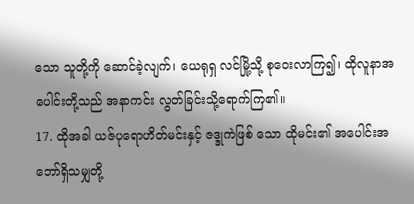သော သူတို့ကို ဆောင်ခဲ့လျက်၊ ယေရုရှ လင်မြို့သို့ စုဝေးလာကြ၍၊ ထိုလူနာအပေါင်းတို့သည် အနာကင်း လွတ်ခြင်းသို့ရောက်ကြ၏။
17. ထိုအခါ ယဇ်ပုရောဟိတ်မင်းနှင့် ဇဒ္ဒုကဲဖြစ် သော ထိုမင်း၏ အပေါင်းအဘော်ရှိသမျှတို့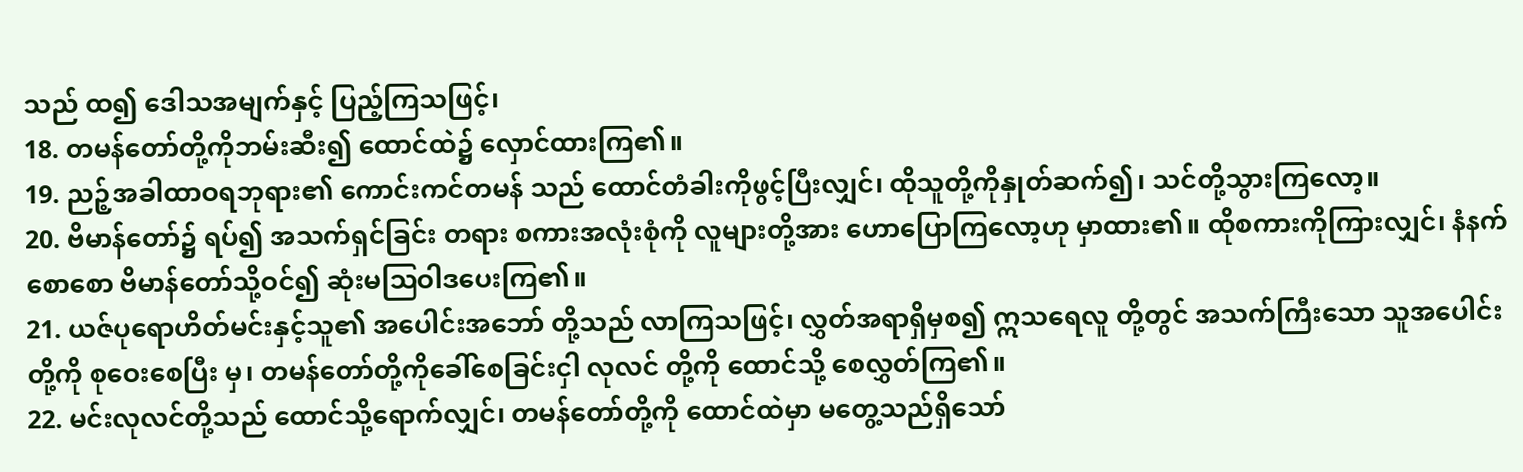သည် ထ၍ ဒေါသအမျက်နှင့် ပြည့်ကြသဖြင့်၊
18. တမန်တော်တို့ကိုဘမ်းဆီး၍ ထောင်ထဲ၌ လှောင်ထားကြ၏။
19. ညဉ့်အခါထာဝရဘုရား၏ ကောင်းကင်တမန် သည် ထောင်တံခါးကိုဖွင့်ပြီးလျှင်၊ ထိုသူတို့ကိုနှုတ်ဆက်၍၊ သင်တို့သွားကြလော့။
20. ဗိမာန်တော်၌ ရပ်၍ အသက်ရှင်ခြင်း တရား စကားအလုံးစုံကို လူများတို့အား ဟောပြောကြလော့ဟု မှာထား၏။ ထိုစကားကိုကြားလျှင်၊ နံနက်စောစော ဗိမာန်တော်သို့ဝင်၍ ဆုံးမဩဝါဒပေးကြ၏။
21. ယဇ်ပုရောဟိတ်မင်းနှင့်သူ၏ အပေါင်းအဘော် တို့သည် လာကြသဖြင့်၊ လွှတ်အရာရှိမှစ၍ ဣသရေလူ တို့တွင် အသက်ကြီးသော သူအပေါင်းတို့ကို စုဝေးစေပြီး မှ၊ တမန်တော်တို့ကိုခေါ်စေခြင်းငှါ လုလင် တို့ကို ထောင်သို့ စေလွှတ်ကြ၏။
22. မင်းလုလင်တို့သည် ထောင်သို့ရောက်လျှင်၊ တမန်တော်တို့ကို ထောင်ထဲမှာ မတွေ့သည်ရှိသော်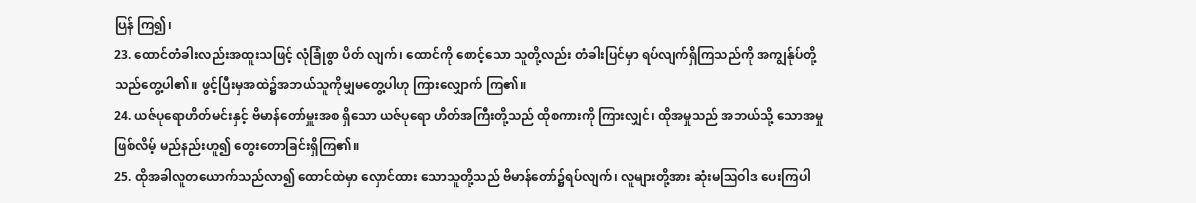ပြန် ကြ၍၊
23. ထောင်တံခါးလည်းအထူးသဖြင့် လုံခြုံစွာ ပိတ် လျက်၊ ထောင်ကို စောင့်သော သူတို့လည်း တံခါးပြင်မှာ ရပ်လျက်ရှိကြသည်ကို အကျွန်ုပ်တို့ သည်တွေ့ပါ၏။ ဖွင့်ပြီးမှအထဲ၌အဘယ်သူကိုမျှမတွေ့ပါဟု ကြားလျှောက် ကြ၏။
24. ယဇ်ပုရောဟိတ်မင်းနှင့် ဗိမာန်တော်မှူးအစ ရှိသော ယဇ်ပုရော ဟိတ်အကြီးတို့သည် ထိုစကားကို ကြားလျှင်၊ ထိုအမှုသည် အဘယ်သို့ သောအမှုဖြစ်လိမ့် မည်နည်းဟူ၍ တွေးတောခြင်းရှိကြ၏။
25. ထိုအခါလူတယောက်သည်လာ၍ ထောင်ထဲမှာ လှောင်ထား သောသူတို့သည် ဗိမာန်တော်၌ရပ်လျက်၊ လူများတို့အား ဆုံးမဩဝါဒ ပေးကြပါ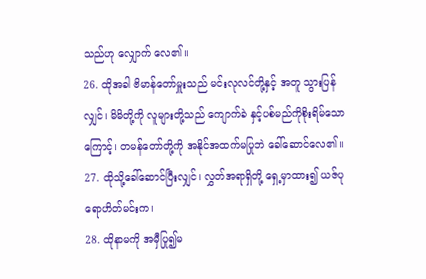သည်ဟု လျှောက် လေ၏။
26. ထိုအခါ ဗိမာန်တော်မှူးသည် မင်းလုလင်တို့နှင့် အတူ သွားပြန်လျှင်၊ မိမိတို့ကို လူများတို့သည် ကျောက်ခဲ နှင့်ပစ်မည်ကိုစိုးရိမ်သော ကြောင့်၊ တမန်တော်တို့ကို အနိုင်အထက်မပြုဘဲ ခေါ်ဆောင်လေ၏။
27. ထိုသို့ခေါ်ဆောင်ပြီးလျှင်၊ လွှတ်အရာရှိတို့ ရှေ့မှာထား၍ ယဇ်ပုရောဟိတ်မင်းက၊
28. ထိုနာမကို အမှီပြု၍မ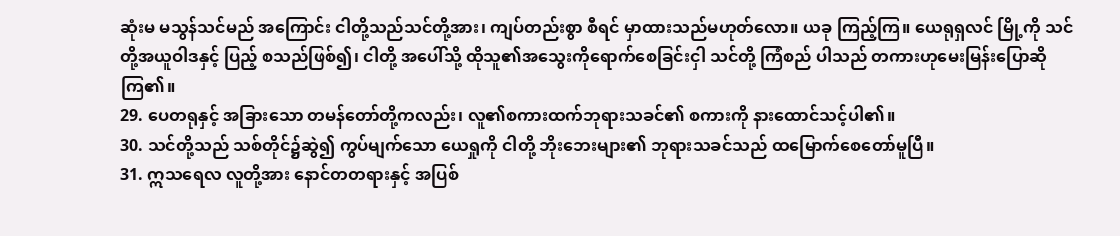ဆုံးမ မသွန်သင်မည် အကြောင်း ငါတို့သည်သင်တို့အား၊ ကျပ်တည်းစွာ စီရင် မှာထားသည်မဟုတ်လော။ ယခု ကြည့်ကြ။ ယေရုရှလင် မြို့ကို သင်တို့အယူဝါဒနှင့် ပြည့် စသည်ဖြစ်၍၊ ငါတို့ အပေါ်သို့ ထိုသူ၏အသွေးကိုရောက်စေခြင်းငှါ သင်တို့ ကြံစည် ပါသည် တကားဟုမေးမြန်းပြောဆိုကြ၏။
29. ပေတရုနှင့် အခြားသော တမန်တော်တို့ကလည်း၊ လူ၏စကားထက်ဘုရားသခင်၏ စကားကို နားထောင်သင့်ပါ၏။
30. သင်တို့သည် သစ်တိုင်၌ဆွဲ၍ ကွပ်မျက်သော ယေရှုကို ငါတို့ ဘိုးဘေးများ၏ ဘုရားသခင်သည် ထမြောက်စေတော်မူပြီ။
31. ဣသရေလ လူတို့အား နောင်တတရားနှင့် အပြစ်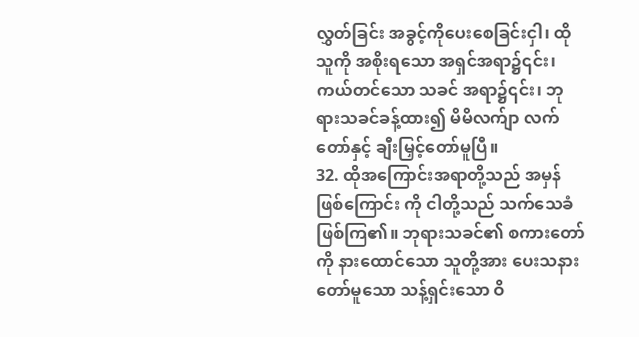လွှတ်ခြင်း အခွင့်ကိုပေးစေခြင်းငှါ၊ ထိုသူကို အစိုးရသော အရှင်အရာ၌၎င်း၊ ကယ်တင်သော သခင် အရာ၌၎င်း၊ ဘုရားသခင်ခန့်ထား၍ မိမိလက်ျာ လက်တော်နှင့် ချီးမြှင့်တော်မူပြီ။
32. ထိုအကြောင်းအရာတို့သည် အမှန်ဖြစ်ကြောင်း ကို ငါတို့သည် သက်သေခံဖြစ်ကြ၏။ ဘုရားသခင်၏ စကားတော်ကို နားထောင်သော သူတို့အား ပေးသနား တော်မူသော သန့်ရှင်းသော ဝိ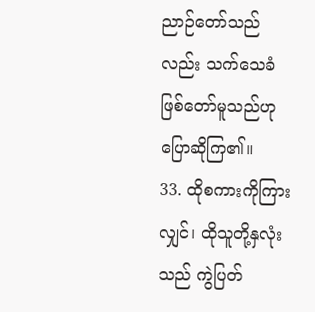ညာဉ်တော်သည်လည်း သက်သေခံဖြစ်တော်မူသည်ဟု ပြောဆိုကြ၏။
33. ထိုစကားကိုကြားလျှင်၊ ထိုသူတို့နှလုံးသည် ကွဲပြတ်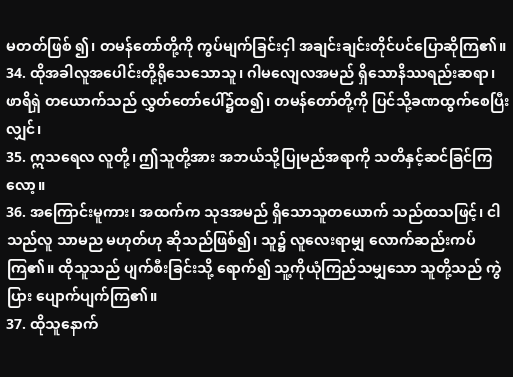မတတ်ဖြစ် ၍၊ တမန်တော်တို့ကို ကွပ်မျက်ခြင်းငှါ အချင်းချင်းတိုင်ပင်ပြောဆိုကြ၏။
34. ထိုအခါလူအပေါင်းတို့ရိုသေသောသူ၊ ဂါမလျေလအမည် ရှိသောနိဿရည်းဆရာ၊ ဖာရိရှဲ တယောက်သည် လွှတ်တော်ပေါ်၌ထ၍၊ တမန်တော်တို့ကို ပြင်သို့ခဏထွက်စေပြီးလျှင်၊
35. ဣသရေလ လူတို့၊ ဤသူတို့အား အဘယ်သို့ပြုမည်အရာကို သတိနှင့်ဆင်ခြင်ကြလော့။
36. အကြောင်းမူကား၊ အထက်က သုဒအမည် ရှိသောသူတယောက် သည်ထသဖြင့်၊ ငါသည်လူ သာမည မဟုတ်ဟု ဆိုသည်ဖြစ်၍၊ သူ၌ လူလေးရာမျှ လောက်ဆည်းကပ်ကြ၏။ ထိုသူသည် ပျက်စီးခြင်းသို့ ရောက်၍ သူ့ကိုယုံကြည်သမျှသော သူတို့သည် ကွဲပြား ပျောက်ပျက်ကြ၏။
37. ထိုသူနောက်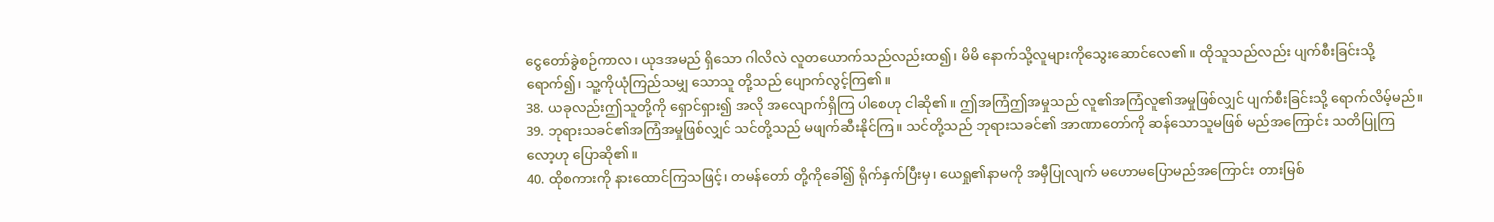ငွေတော်ခွဲစဉ်ကာလ၊ ယုဒအမည် ရှိသော ဂါလိလဲ လူတယောက်သည်လည်းထ၍၊ မိမိ နောက်သို့လူများကိုသွေးဆောင်လေ၏။ ထိုသူသည်လည်း ပျက်စီးခြင်းသို့ရောက်၍၊ သူ့ကိုယုံကြည်သမျှ သောသူ တို့သည် ပျောက်လွင့်ကြ၏။
38. ယခုလည်းဤသူတို့ကို ရှောင်ရှား၍ အလို အလျောက်ရှိကြ ပါစေဟု ငါဆို၏။ ဤအကြံဤအမှုသည် လူ၏အကြံလူ၏အမှုဖြစ်လျှင် ပျက်စီးခြင်းသို့ ရောက်လိမ့်မည်။
39. ဘုရားသခင်၏အကြံအမှုဖြစ်လျှင် သင်တို့သည် မဖျက်ဆီးနိုင်ကြ။ သင်တို့သည် ဘုရားသခင်၏ အာဏာတော်ကို ဆန်သောသူမဖြစ် မည်အကြောင်း သတိပြုကြ လော့ဟု ပြောဆို၏။
40. ထိုစကားကို နားထောင်ကြသဖြင့်၊ တမန်တော် တို့ကိုခေါ်၍ ရိုက်နှက်ပြီးမှ၊ ယေရှု၏နာမကို အမှီပြုလျက် မဟောမပြောမည်အကြောင်း တားမြစ်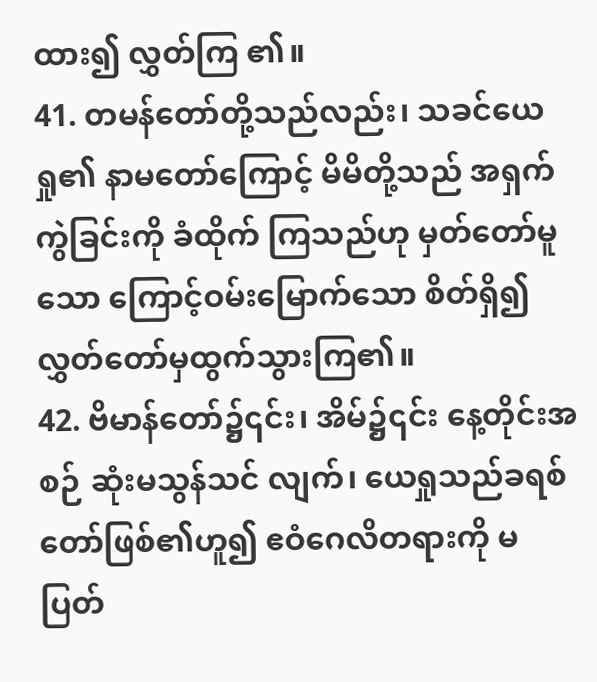ထား၍ လွှတ်ကြ ၏။
41. တမန်တော်တို့သည်လည်း၊ သခင်ယေရှု၏ နာမတော်ကြောင့် မိမိတို့သည် အရှက်ကွဲခြင်းကို ခံထိုက် ကြသည်ဟု မှတ်တော်မူသော ကြောင့်ဝမ်းမြောက်သော စိတ်ရှိ၍ လွှတ်တော်မှထွက်သွားကြ၏။
42. ဗိမာန်တော်၌၎င်း၊ အိမ်၌၎င်း နေ့တိုင်းအစဉ် ဆုံးမသွန်သင် လျက်၊ ယေရှုသည်ခရစ်တော်ဖြစ်၏ဟူ၍ ဧဝံဂေလိတရားကို မပြတ်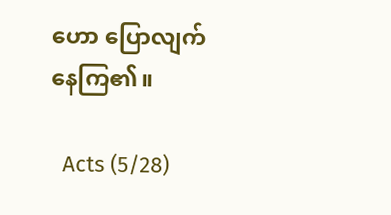ဟော ပြောလျက်နေကြ၏။

  Acts (5/28)